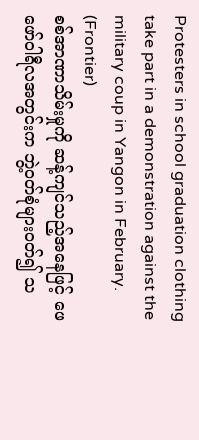Protesters in school graduation clothing take part in a demonstration against the military coup in Yangon in February. (Frontier)
စစ်အာဏာသိမ်းမှုကို ဆန့်ကျင်သည့်အနေဖြင့် ဖေဖော်ဝါရီလအတွင်းက ဘွဲ့ဝတ်စုံများဝတ်၍ သ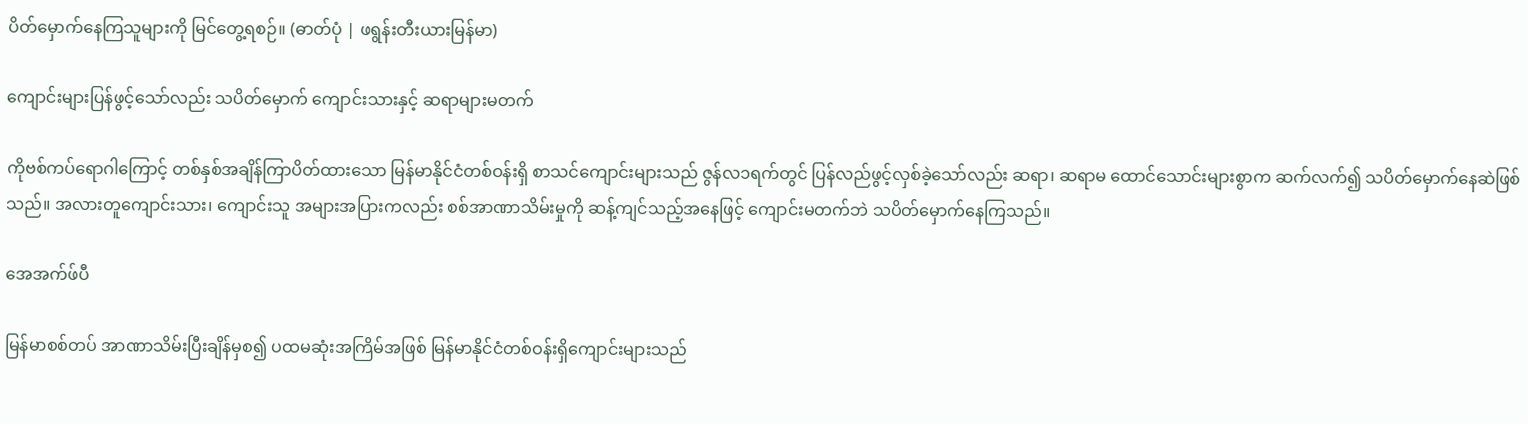ပိတ်မှောက်နေကြသူများကို မြင်တွေ့ရစဉ်။ (ဓာတ်ပုံ | ဖရွန်းတီးယားမြန်မာ)

ကျောင်းများပြန်ဖွင့်သော်လည်း သပိတ်မှောက် ကျောင်းသားနှင့် ဆရာများမတက်

ကိုဗစ်ကပ်ရောဂါကြောင့် တစ်နှစ်အချိန်ကြာပိတ်ထားသော မြန်မာနိုင်ငံတစ်ဝန်းရှိ စာသင်ကျောင်းများသည် ဇွန်လ၁ရက်တွင် ပြန်လည်ဖွင့်လှစ်ခဲ့သော်လည်း ဆရာ၊ ဆရာမ ထောင်သောင်းများစွာက ဆက်လက်၍ သပိတ်မှောက်နေဆဲဖြစ်သည်။ အလားတူကျောင်းသား၊ ကျောင်းသူ အများအပြားကလည်း စစ်အာဏာသိမ်းမှုကို ဆန့်ကျင်သည့်အနေဖြင့် ကျောင်းမတက်ဘဲ သပိတ်မှောက်နေကြသည်။

အေအက်ဖ်ပီ

မြန်မာစစ်တပ် အာဏာသိမ်းပြီးချိန်မှစ၍ ပထမဆုံးအကြိမ်အဖြစ် မြန်မာနိုင်ငံတစ်ဝန်းရှိကျောင်းများသည်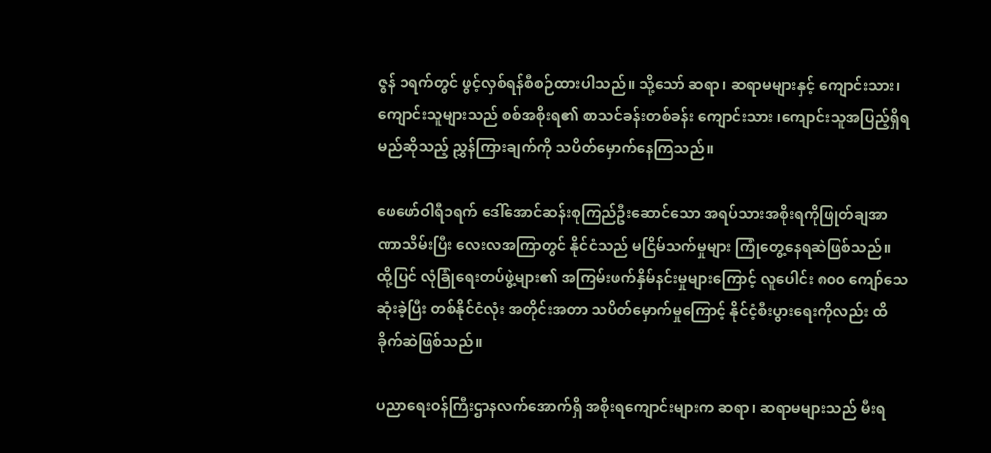ဇွန် ၁ရက်တွင် ဖွင့်လှစ်ရန်စီစဉ်ထားပါသည်။ သို့သော် ဆရာ၊ ဆရာမများနှင့် ကျောင်းသား၊ ကျောင်းသူများသည် စစ်အစိုးရ၏ စာသင်ခန်းတစ်ခန်း ကျောင်းသား ၊ကျောင်းသူအပြည့်ရှိရမည်ဆိုသည့် ညွှန်ကြားချက်ကို သပိတ်မှောက်နေကြသည်။

ဖေဖော်ဝါရီ၁ရက် ဒေါ်အောင်ဆန်းစုကြည်ဦးဆောင်သော အရပ်သားအစိုးရကိုဖြုတ်ချအာဏာသိမ်းပြီး လေးလအကြာတွင် နိုင်ငံသည် မငြိမ်သက်မှုများ ကြုံတွေ့နေရဆဲဖြစ်သည်။ ထို့ပြင် လုံခြုံရေးတပ်ဖွဲ့များ၏ အကြမ်းဖက်နှိမ်နင်းမှုများကြောင့် လူပေါင်း ၈၀၀ ကျော်သေဆုံးခဲ့ပြီး တစ်နိုင်ငံလုံး အတိုင်းအတာ သပိတ်မှောက်မှုကြောင့် နိုင်ငံ့စီးပွားရေးကိုလည်း ထိခိုက်ဆဲဖြစ်သည်။

ပညာရေးဝန်ကြီးဌာနလက်အောက်ရှိ အစိုးရကျောင်းများက ဆရာ၊ ဆရာမများသည် မီးရ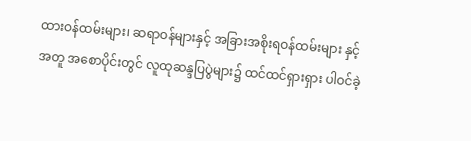ထားဝန်ထမ်းများ၊ ဆရာဝန်များနှင့် အခြားအစိုးရဝန်ထမ်းများ နှင့်အတူ အစောပိုင်းတွင် လူထုဆန္ဒပြပွဲများ၌ ထင်ထင်ရှားရှား ပါဝင်ခဲ့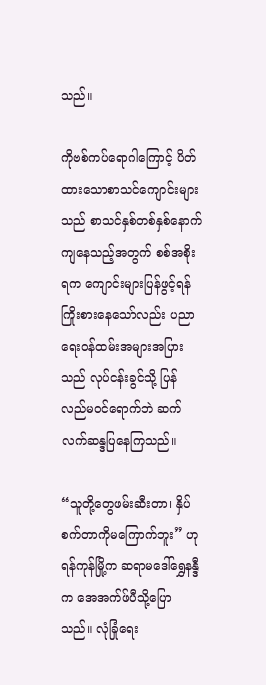သည်။

ကိုဗစ်ကပ်ရောဂါကြောင့် ပိတ်ထားသောစာသင်ကျောင်းများသည် စာသင်နှစ်တစ်နှစ်နောက်ကျနေသည့်အတွက် စစ်အစိုးရက ကျောင်းများပြန်ဖွင့်ရန် ကြိုးစားနေသော်လည်း ပညာရေးဝန်ထမ်းအများအပြားသည် လုပ်ငန်းခွင်သို့ ပြန်လည်မဝင်ရောက်ဘဲ ဆက်လက်ဆန္ဒပြနေကြသည်။

“သူတို့တွေဖမ်းဆီးတာ၊ နှိပ်စက်တာကိုမကြောက်ဘူး” ဟုရန်ကုန်မြို့က ဆရာမ‌‌ဒေါ်ရွှေနန္ဒီက အေအက်ဖ်ပီသို့ပြောသည်။ လုံခြုံရေး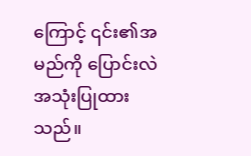ကြောင့် ၎င်း၏အမည်ကို ပြောင်းလဲအသုံးပြုထားသည်။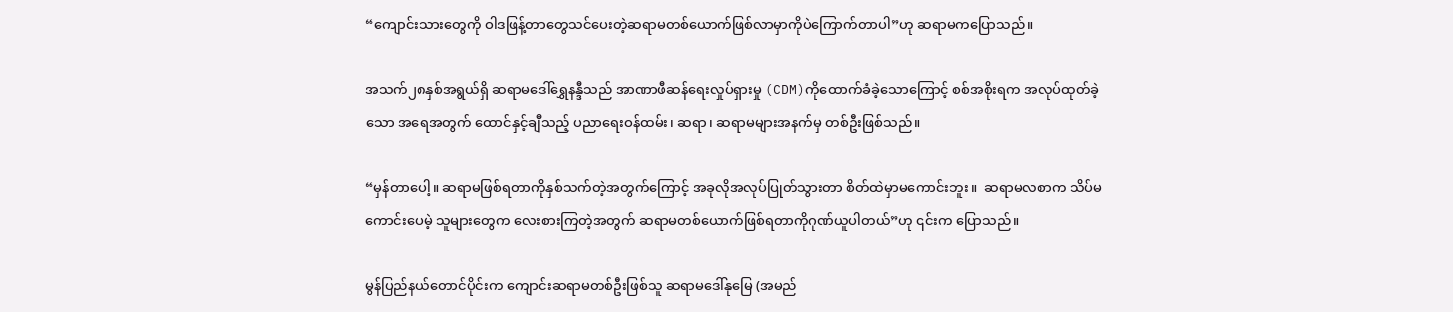“ကျောင်းသားတွေကို ဝါဒဖြန့်တာတွေသင်ပေးတဲ့ဆရာမတစ်ယောက်ဖြစ်လာမှာကိုပဲကြောက်တာပါ”ဟု ဆရာမကပြောသည်။

အသက်၂၈နှစ်အရွယ်ရှိ ဆရာမ‌ဒေါ်ရွှေနန္ဒီသည် အာဏာဖီဆန်ရေးလှုပ်ရှားမှု (CDM)ကိုထောက်ခံခဲ့သောကြောင့် စစ်အစိုးရက အလုပ်ထုတ်ခဲ့သော အရေအတွက် ထောင်နှင့်ချီသည့် ပညာရေးဝန်ထမ်း၊ ဆရာ၊ ဆရာမများအနက်မှ တစ်ဦးဖြစ်သည်။

“မှန်တာပေါ့။ ဆရာမဖြစ်ရတာကိုနှစ်သက်တဲ့အတွက်ကြောင့် အခုလိုအလုပ်ပြုတ်သွားတာ စိတ်ထဲမှာမကောင်းဘူး။  ဆရာမလစာက သိပ်မကောင်းပေမဲ့ သူများတွေက လေးစားကြတဲ့အတွက် ဆရာမတစ်ယောက်ဖြစ်ရတာကိုဂုဏ်ယူပါတယ်”ဟု ၎င်းက ပြောသည်။

မွန်ပြည်နယ်တောင်ပိုင်းက ကျောင်းဆရာမတစ်ဦးဖြစ်သူ ဆရာမဒေါ်နုမြေ (အမည်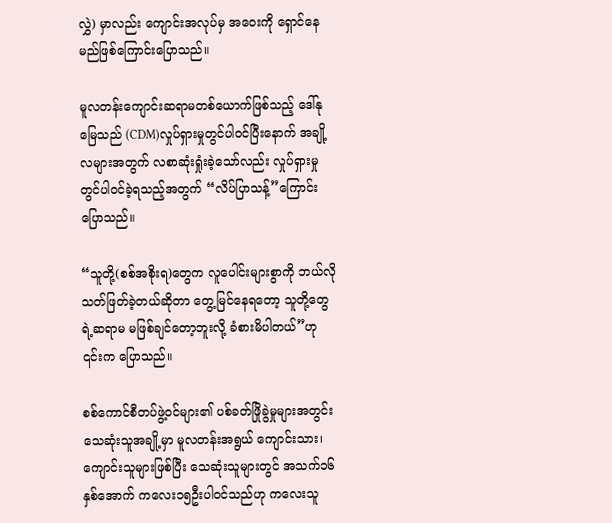လွှဲ) မှာလည်း ကျောင်းအလုပ်မှ အဝေးကို ရှောင်နေမည်ဖြစ်ကြောင်းပြောသည်။

မူလတန်းကျောင်းဆရာမတစ်ယောက်ဖြစ်သည့် ဒေါ်နုမြေသည် (CDM)လှုပ်ရှားမှုတွင်ပါဝင်ပြီးနောက် အချို့လများအတွက် လစာဆုံးရှုံးခဲ့သော်လည်း လှုပ်ရှားမှုတွင်ပါဝင်ခဲ့ရသည့်အတွက် “လိပ်ပြာသန့်”ကြောင်းပြောသည်။

“သူတို့(စစ်အစိုးရ)တွေက လူပေါင်းများစွာကို ဘယ်လိုသတ်ဖြတ်ခဲ့တယ်ဆိုတာ တွေ့မြင်နေရတော့ သူတို့တွေရဲ့ဆရာမ မဖြစ်ချင်တော့ဘူးလို့ ခံစားမိပါတယ်”ဟု ၎င်းက ပြောသည်။

စစ်ကောင်စီတပ်ဖွဲ့ဝင်များ၏ ပစ်ခတ်ဖြိုခွဲမှုများအတွင်း သေဆုံးသူအချို့မှာ မူလတန်းအရွယ် ကျောင်းသား၊ ကျောင်းသူများဖြစ်ပြီး သေဆုံးသူများတွင် အသက်၁၆နှစ်အောက် ကလေး၁၅ဦးပါဝင်သည်ဟု ကလေးသူ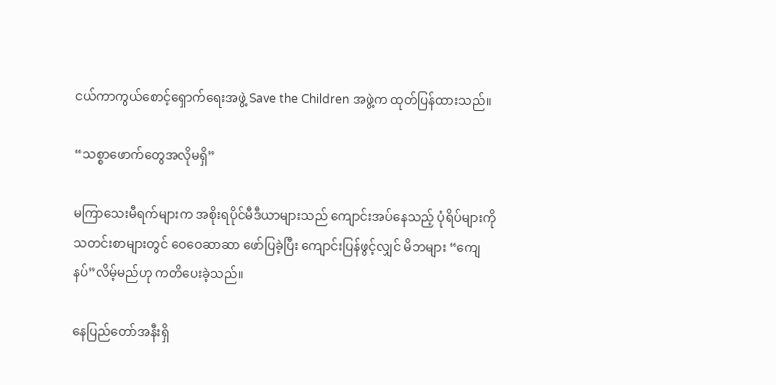ငယ်ကာကွယ်စောင့်ရှောက်ရေးအဖွဲ့ Save the Children အဖွဲ့က ထုတ်ပြန်ထားသည်။

“သစ္စာဖောက်တွေအလိုမရှိ”

မကြာသေးမီရက်များက အစိုးရပိုင်မီဒီယာများသည် ကျောင်းအပ်နေသည့် ပုံရိပ်များကို သတင်းစာများတွင် ဝေဝေဆာဆာ ဖော်ပြခဲ့ပြီး ကျောင်းပြန်ဖွင့်လျှင် မိဘများ “ကျေနပ်”လိမ့်မည်ဟု ကတိပေးခဲ့သည်။

နေပြည်တော်အနီးရှိ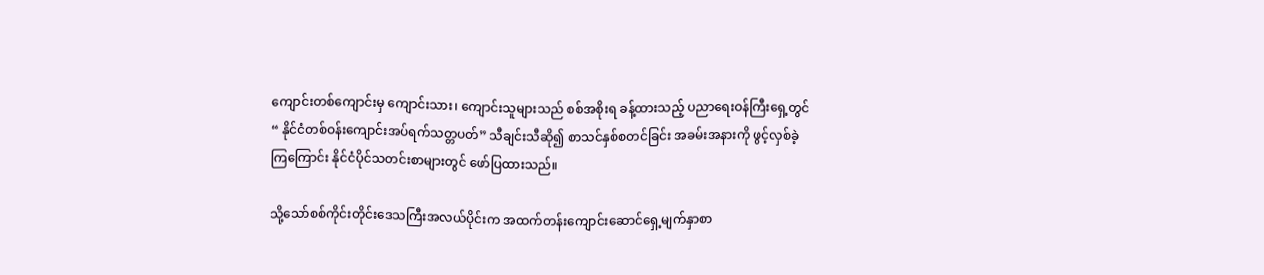ကျောင်းတစ်ကျောင်းမှ ကျောင်းသား၊ ကျောင်းသူများသည် စစ်အစိုးရ ခန့်ထားသည့် ပညာရေးဝန်ကြီးရှေ့တွင် “ နိုင်ငံတစ်ဝန်းကျောင်းအပ်ရက်သတ္တပတ်” သီချင်းသီဆို၍ စာသင်နှစ်စတင်ခြင်း အခမ်းအနားကို ဖွင့်လှစ်ခဲ့ကြကြောင်း နိုင်ငံပိုင်သတင်းစာများတွင် ဖော်ပြထားသည်။

သို့သော်စစ်ကိုင်းတိုင်းဒေသကြီးအလယ်ပိုင်းက အထက်တန်းကျောင်းဆောင်ရှေ့မျက်နှာစာ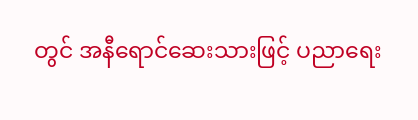တွင် အနီရောင်ဆေးသားဖြင့် ပညာရေး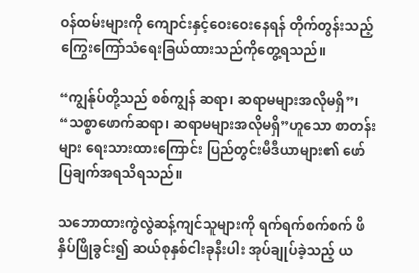ဝန်ထမ်းများကို ကျောင်းနှင့်ဝေးဝေးနေရန် တိုက်တွန်းသည့် ကြွေးကြော်သံရေးခြယ်ထားသည်ကိုတွေ့ရသည်။

“ကျွန်ုပ်တို့သည် စစ်ကျွန် ဆရာ၊ ဆရာမများအလိုမရှိ”၊ “သစ္စာဖောက်ဆရာ၊ ဆရာမများအလိုမရှိ”ဟူသော စာတန်းများ ရေးသားထားကြောင်း ပြည်တွင်းမီဒီယာများ၏ ဖော်ပြချက်အရသိရသည်။

သဘောထားကွဲလွဲဆန့်ကျင်သူများကို ရက်ရက်စက်စက် ဖိနှိပ်ဖြိုခွင်း၍ ဆယ်စုနှစ်ငါးခုနီးပါး အုပ်ချုပ်ခဲ့သည့် ယ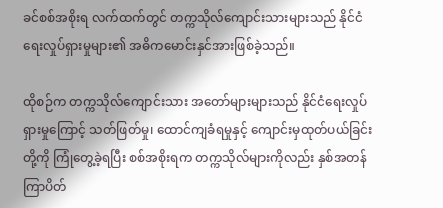ခင်စစ်အစိုးရ လက်ထက်တွင် တက္ကသိုလ်ကျောင်းသားများသည် နိုင်ငံရေးလှုပ်ရှားမှုများ၏ အဓိကမောင်းနှင်အားဖြစ်ခဲ့သည်။

ထိုစဉ်က တက္ကသိုလ်ကျောင်းသား အတော်များများသည် နိုင်ငံရေးလှုပ်ရှားမှုကြောင့် သတ်ဖြတ်မှု၊ ထောင်ကျခံရမှုနှင့် ကျောင်းမှထုတ်ပယ်ခြင်းတို့ကို ကြုံတွေ့ခဲ့ရပြီး စစ်အစိုးရက တက္ကသိုလ်များကိုလည်း နှစ်အတန်ကြာပိတ်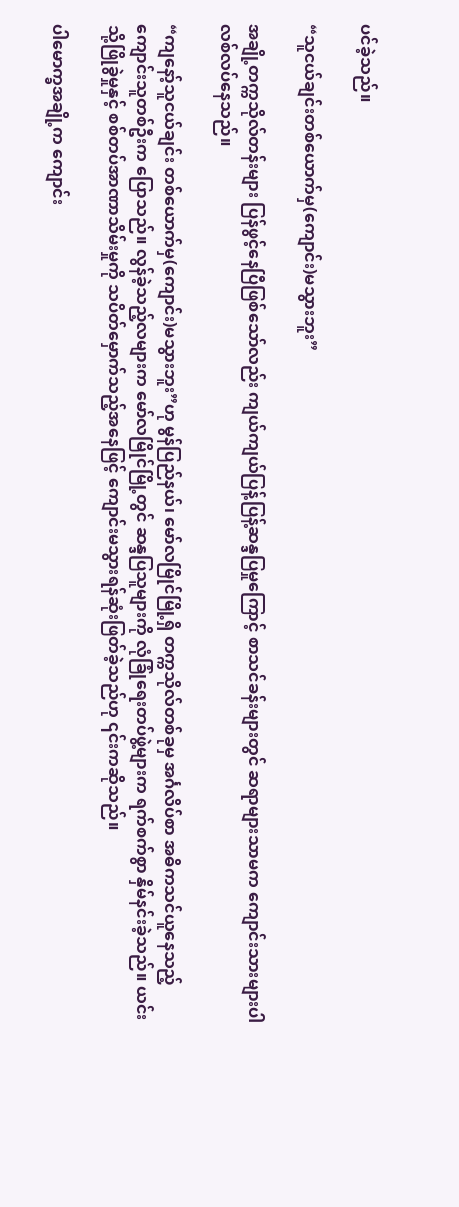ပင်ခဲ့သည်။

“သူငယ်ချင်းတစ်ယောက်မှ(ကျောင်း)မသွားဘူး”

အချို့တက္ကသိုလ်တန်းများ ပြန်ဖွင့်နေပြီဖြစ်သော်လည်း ကျယ်ကျယ်ပြန့်ပြန့်ဆန္ဒပြမှုကြောင့် စာသင်ခန်းများတွင် ဆရာများသာမက ကျောင်းသားများပါ လစ်လပ်နေသည်။

“ကျနော့်သူငယ်ချင်း တစ်ယောက်မှ(ကျောင်း)မသွားဘူး”ဟု မွန်ပြည်နယ်၊ မော်လမြိုင်မြို့ရှိ တက္ကသိုလ်တစ်ခုမှ အင်္ဂလိပ်စာ အဓိကသင်ယူနေသည့် ကျောင်းသူတစ်ဦးက ပြောသည်။ လွန်ခဲ့သည့်လများက မော်လမြိုင်မြို့တွင် ဆန္ဒပြသူများကို လုံခြုံရေးတပ်ဖွဲ့များက ရက်စက်စွာ နှိမ်နင်းခဲ့သည်။ ယင်းသို့ဖြိုခွဲမှုနှင့် စစ်တပ်အာဏာသိမ်းမှုကို သပိတ်မှောက်သည့်အနေဖြင့် ကျောင်းမသွားရန်ဆုံးဖြတ်ခဲ့သည်ဟု ၎င်းကဆိုသည်။

ပါမောက္ခအချို့က ကျောင်း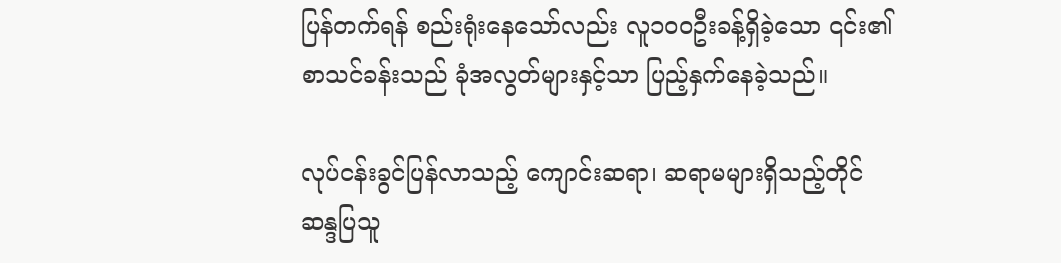ပြန်တက်ရန် စည်းရုံးနေသော်လည်း လူ၁၀၀ဦးခန့်ရှိခဲ့သော ၎င်း၏စာသင်ခန်းသည် ခုံအလွတ်များနှင့်သာ ပြည့်နှက်နေခဲ့သည်။

လုပ်ငန်းခွင်ပြန်လာသည့် ကျောင်းဆရာ၊ ဆရာမများရှိသည့်တိုင် ဆန္ဒပြသူ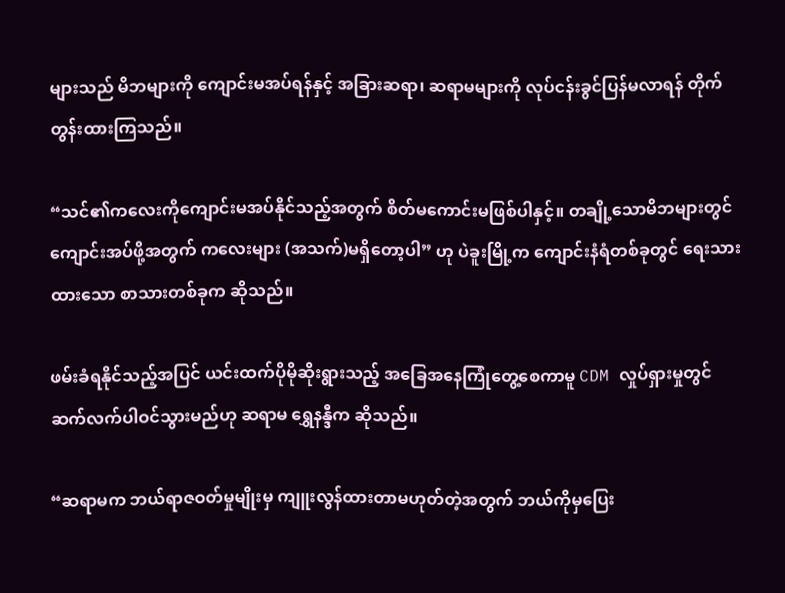များသည် မိဘများကို ကျောင်းမအပ်ရန်နှင့် အခြားဆရာ၊ ဆရာမများကို လုပ်ငန်းခွင်ပြန်မလာရန် တိုက်တွန်းထားကြသည်။

“သင်၏ကလေးကိုကျောင်းမအပ်နိုင်သည့်အတွက် စိတ်မကောင်းမဖြစ်ပါနှင့်။ တချို့သောမိဘများတွင် ကျောင်းအပ်ဖို့အတွက် ကလေးများ (အသက်)မရှိတော့ပါ” ဟု ပဲခူးမြို့က ကျောင်းနံရံတစ်ခုတွင် ရေးသားထားသော စာသားတစ်ခုက ဆိုသည်။

ဖမ်းခံရနိုင်သည့်အပြင် ယင်းထက်ပိုမိုဆိုးရွားသည့် အခြေအနေကြုံတွေ့စေကာမူ CDM လှုပ်ရှားမှုတွင် ဆက်လက်ပါဝင်သွားမည်ဟု ဆရာမ ရွှေနန္ဒီက ဆိုသည်။

“ဆရာမက ဘယ်ရာဇဝတ်မှုမျိုးမှ ကျူးလွန်ထားတာမဟုတ်တဲ့အတွက် ဘယ်ကိုမှပြေး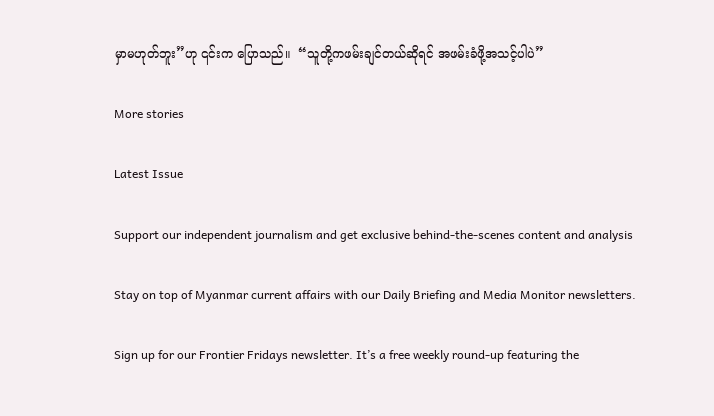မှာမဟုတ်ဘူး”ဟု ၎င်းက ပြောသည်။  “သူတို့ကဖမ်းချင်တယ်ဆိုရင် အဖမ်းခံဖို့အသင့်ပါပဲ”

More stories

Latest Issue

Support our independent journalism and get exclusive behind-the-scenes content and analysis

Stay on top of Myanmar current affairs with our Daily Briefing and Media Monitor newsletters.

Sign up for our Frontier Fridays newsletter. It’s a free weekly round-up featuring the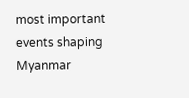most important events shaping Myanmar